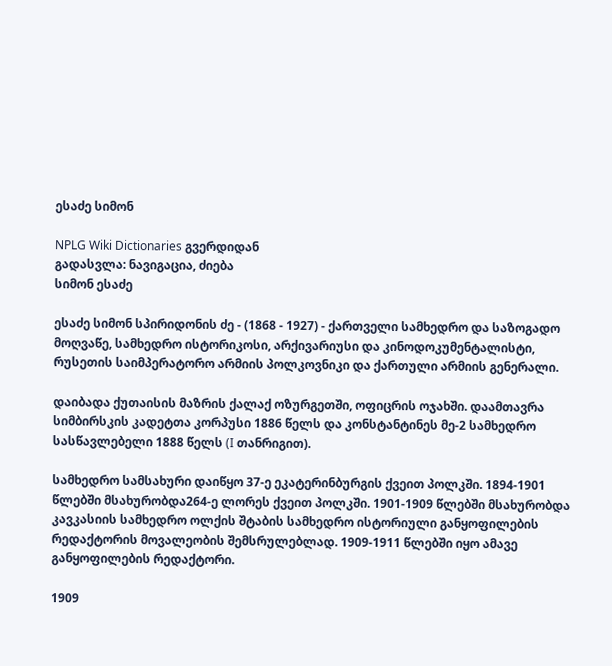ესაძე სიმონ

NPLG Wiki Dictionaries გვერდიდან
გადასვლა: ნავიგაცია, ძიება
სიმონ ესაძე

ესაძე სიმონ სპირიდონის ძე - (1868 - 1927) - ქართველი სამხედრო და საზოგადო მოღვაწე, სამხედრო ისტორიკოსი, არქივარიუსი და კინოდოკუმენტალისტი, რუსეთის საიმპერატორო არმიის პოლკოვნიკი და ქართული არმიის გენერალი.

დაიბადა ქუთაისის მაზრის ქალაქ ოზურგეთში, ოფიცრის ოჯახში. დაამთავრა სიმბირსკის კადეტთა კორპუსი 1886 წელს და კონსტანტინეს მე-2 სამხედრო სასწავლებელი 1888 წელს (I თანრიგით).

სამხედრო სამსახური დაიწყო 37-ე ეკატერინბურგის ქვეით პოლკში. 1894-1901 წლებში მსახურობდა264-ე ლორეს ქვეით პოლკში. 1901-1909 წლებში მსახურობდა კავკასიის სამხედრო ოლქის შტაბის სამხედრო ისტორიული განყოფილების რედაქტორის მოვალეობის შემსრულებლად. 1909-1911 წლებში იყო ამავე განყოფილების რედაქტორი.

1909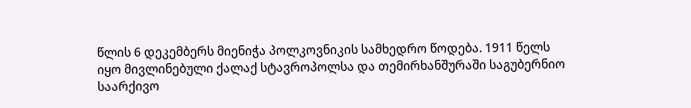წლის 6 დეკემბერს მიენიჭა პოლკოვნიკის სამხედრო წოდება. 1911 წელს იყო მივლინებული ქალაქ სტავროპოლსა და თემირხანშურაში საგუბერნიო საარქივო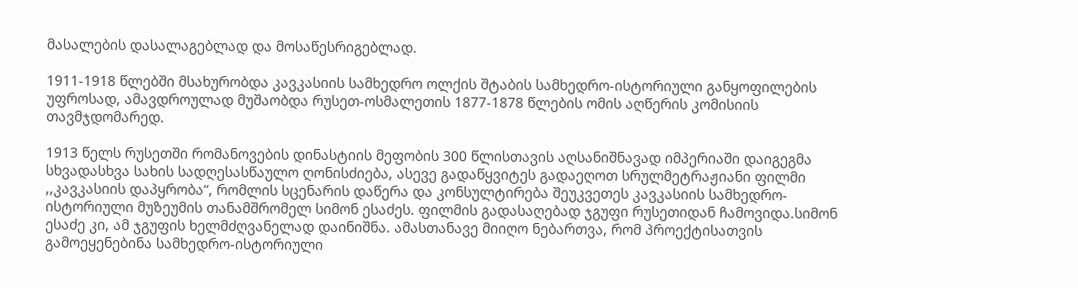მასალების დასალაგებლად და მოსაწესრიგებლად.

1911-1918 წლებში მსახურობდა კავკასიის სამხედრო ოლქის შტაბის სამხედრო-ისტორიული განყოფილების უფროსად, ამავდროულად მუშაობდა რუსეთ-ოსმალეთის 1877-1878 წლების ომის აღწერის კომისიის თავმჯდომარედ.

1913 წელს რუსეთში რომანოვების დინასტიის მეფობის 300 წლისთავის აღსანიშნავად იმპერიაში დაიგეგმა სხვადასხვა სახის სადღესასწაულო ღონისძიება, ასევე გადაწყვიტეს გადაეღოთ სრულმეტრაჟიანი ფილმი ,,კავკასიის დაპყრობა“, რომლის სცენარის დაწერა და კონსულტირება შეუკვეთეს კავკასიის სამხედრო-ისტორიული მუზეუმის თანამშრომელ სიმონ ესაძეს. ფილმის გადასაღებად ჯგუფი რუსეთიდან ჩამოვიდა.სიმონ ესაძე კი, ამ ჯგუფის ხელმძღვანელად დაინიშნა. ამასთანავე მიიღო ნებართვა, რომ პროექტისათვის გამოეყენებინა სამხედრო-ისტორიული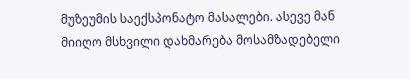მუზეუმის საექსპონატო მასალები. ასევე მან მიიღო მსხვილი დახმარება მოსამზადებელი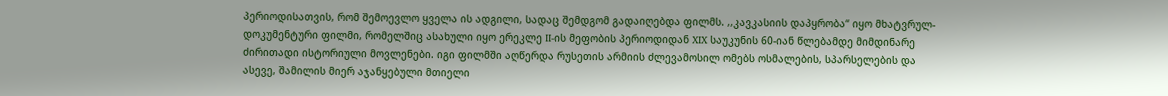პერიოდისათვის, რომ შემოევლო ყველა ის ადგილი, სადაც შემდგომ გადაიღებდა ფილმს. ,,კავკასიის დაპყრობა“ იყო მხატვრულ-დოკუმენტური ფილმი, რომელშიც ასახული იყო ერეკლე II-ის მეფობის პერიოდიდან XIX საუკუნის 60-იან წლებამდე მიმდინარე ძირითადი ისტორიული მოვლენები. იგი ფილმში აღწერდა რუსეთის არმიის ძლევამოსილ ომებს ოსმალების, სპარსელების და ასევე, შამილის მიერ აჯანყებული მთიელი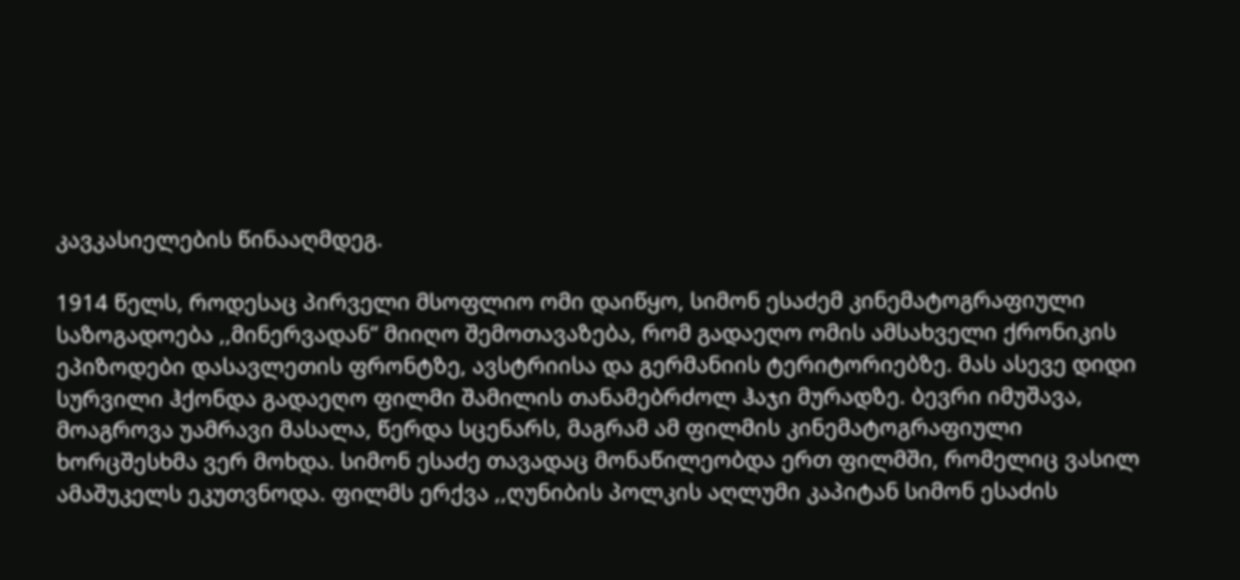კავკასიელების წინააღმდეგ.

1914 წელს, როდესაც პირველი მსოფლიო ომი დაიწყო, სიმონ ესაძემ კინემატოგრაფიული საზოგადოება ,,მინერვადან“ მიიღო შემოთავაზება, რომ გადაეღო ომის ამსახველი ქრონიკის ეპიზოდები დასავლეთის ფრონტზე, ავსტრიისა და გერმანიის ტერიტორიებზე. მას ასევე დიდი სურვილი ჰქონდა გადაეღო ფილმი შამილის თანამებრძოლ ჰაჯი მურადზე. ბევრი იმუშავა, მოაგროვა უამრავი მასალა, წერდა სცენარს, მაგრამ ამ ფილმის კინემატოგრაფიული ხორცშესხმა ვერ მოხდა. სიმონ ესაძე თავადაც მონაწილეობდა ერთ ფილმში, რომელიც ვასილ ამაშუკელს ეკუთვნოდა. ფილმს ერქვა ,,ღუნიბის პოლკის აღლუმი კაპიტან სიმონ ესაძის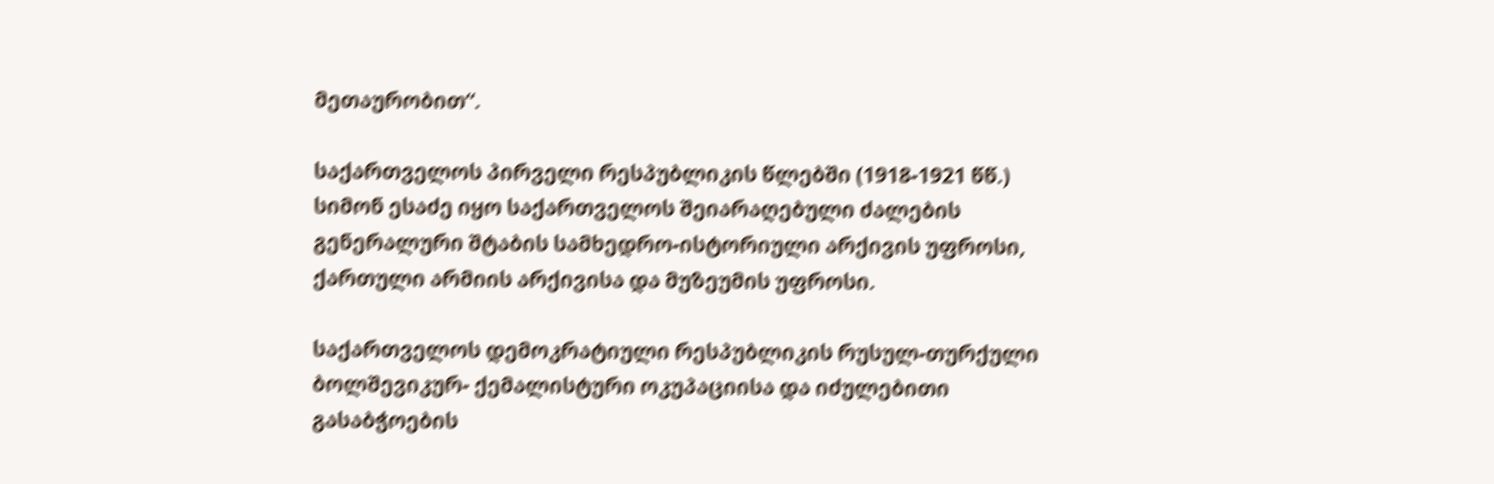მეთაურობით“.

საქართველოს პირველი რესპუბლიკის წლებში (1918-1921 წწ.) სიმონ ესაძე იყო საქართველოს შეიარაღებული ძალების გენერალური შტაბის სამხედრო-ისტორიული არქივის უფროსი, ქართული არმიის არქივისა და მუზეუმის უფროსი.

საქართველოს დემოკრატიული რესპუბლიკის რუსულ-თურქული ბოლშევიკურ- ქემალისტური ოკუპაციისა და იძულებითი გასაბჭოების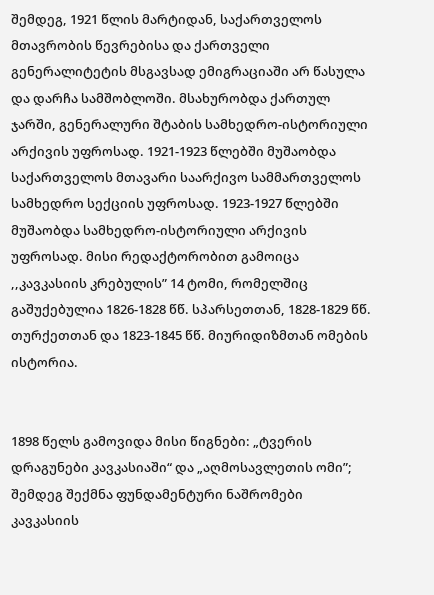შემდეგ, 1921 წლის მარტიდან, საქართველოს მთავრობის წევრებისა და ქართველი გენერალიტეტის მსგავსად ემიგრაციაში არ წასულა და დარჩა სამშობლოში. მსახურობდა ქართულ ჯარში, გენერალური შტაბის სამხედრო-ისტორიული არქივის უფროსად. 1921-1923 წლებში მუშაობდა საქართველოს მთავარი საარქივო სამმართველოს სამხედრო სექციის უფროსად. 1923-1927 წლებში მუშაობდა სამხედრო-ისტორიული არქივის უფროსად. მისი რედაქტორობით გამოიცა ,,კავკასიის კრებულის” 14 ტომი, რომელშიც გაშუქებულია 1826-1828 წწ. სპარსეთთან, 1828-1829 წწ. თურქეთთან და 1823-1845 წწ. მიურიდიზმთან ომების ისტორია.


1898 წელს გამოვიდა მისი წიგნები: „ტვერის დრაგუნები კავკასიაში“ და „აღმოსავლეთის ომი”; შემდეგ შექმნა ფუნდამენტური ნაშრომები კავკასიის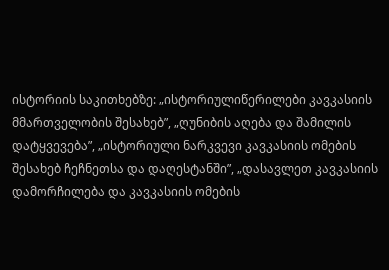ისტორიის საკითხებზე: „ისტორიულიწერილები კავკასიის მმართველობის შესახებ”, „ღუნიბის აღება და შამილის დატყვევება”, „ისტორიული ნარკვევი კავკასიის ომების შესახებ ჩეჩნეთსა და დაღესტანში”, „დასავლეთ კავკასიის დამორჩილება და კავკასიის ომების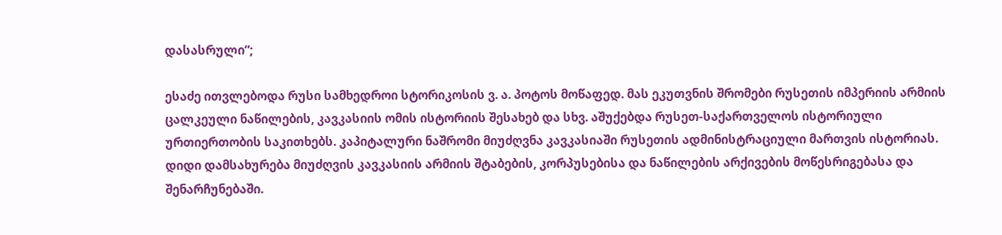დასასრული”;

ესაძე ითვლებოდა რუსი სამხედროი სტორიკოსის ვ. ა. პოტოს მოწაფედ. მას ეკუთვნის შრომები რუსეთის იმპერიის არმიის ცალკეული ნაწილების, კავკასიის ომის ისტორიის შესახებ და სხვ. აშუქებდა რუსეთ-საქართველოს ისტორიული ურთიერთობის საკითხებს. კაპიტალური ნაშრომი მიუძღვნა კავკასიაში რუსეთის ადმინისტრაციული მართვის ისტორიას. დიდი დამსახურება მიუძღვის კავკასიის არმიის შტაბების, კორპუსებისა და ნაწილების არქივების მოწესრიგებასა და შენარჩუნებაში.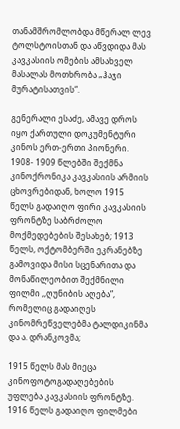თანამშრომლობდა მწერალ ლევ ტოლსტოისთან და აწვდიდა მას კავკასიის ომების ამსახველ მასალას მოთხრობა „ჰაჯი მურატისათვის“.

გენერალი ესაძე, ამავე დროს იყო ქართული დოკუმენტური კინოს ერთ-ერთი პიონერი. 1908- 1909 წლებში შექმნა კინოქრონიკა კავკასიის არმიის ცხოვრებიდან, ხოლო 1915 წელს გადაიღო ფირი კავკასიის ფრონტზე საბრძოლო მოქმედებების შესახებ; 1913 წელს, ოქტომბერში ეკრანებზე გამოვიდა მისი სცენარითა და მონაწილეობით შექმნილი ფილმი ,,ღუნიბის აღება”, რომელიც გადაიღეს კინომრეწველებმა ტალდიკინმა და ა. დრანკოვმა;

1915 წელს მას მიეცა კინოფოტოგადაღებების უფლება კავკასიის ფრონტზე. 1916 წელს გადაიღო ფილმები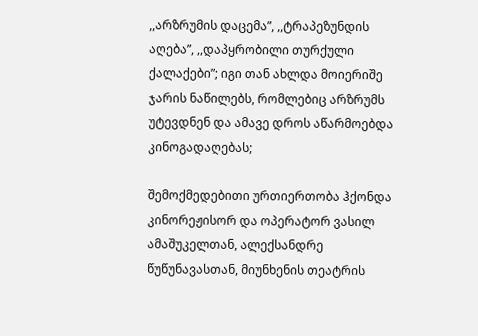,,არზრუმის დაცემა”, ,,ტრაპეზუნდის აღება”, ,,დაპყრობილი თურქული ქალაქები”; იგი თან ახლდა მოიერიშე ჯარის ნაწილებს, რომლებიც არზრუმს უტევდნენ და ამავე დროს აწარმოებდა კინოგადაღებას;

შემოქმედებითი ურთიერთობა ჰქონდა კინორეჟისორ და ოპერატორ ვასილ ამაშუკელთან, ალექსანდრე წუწუნავასთან, მიუნხენის თეატრის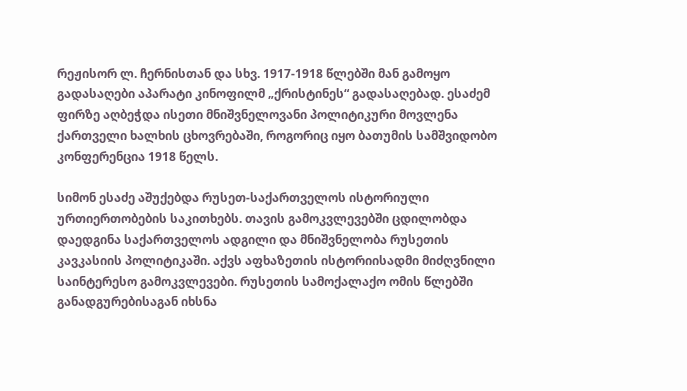რეჟისორ ლ. ჩერნისთან და სხვ. 1917-1918 წლებში მან გამოყო გადასაღები აპარატი კინოფილმ „ქრისტინეს“ გადასაღებად. ესაძემ ფირზე აღბეჭდა ისეთი მნიშვნელოვანი პოლიტიკური მოვლენა ქართველი ხალხის ცხოვრებაში, როგორიც იყო ბათუმის სამშვიდობო კონფერენცია 1918 წელს.

სიმონ ესაძე აშუქებდა რუსეთ-საქართველოს ისტორიული ურთიერთობების საკითხებს. თავის გამოკვლევებში ცდილობდა დაედგინა საქართველოს ადგილი და მნიშვნელობა რუსეთის კავკასიის პოლიტიკაში. აქვს აფხაზეთის ისტორიისადმი მიძღვნილი საინტერესო გამოკვლევები. რუსეთის სამოქალაქო ომის წლებში განადგურებისაგან იხსნა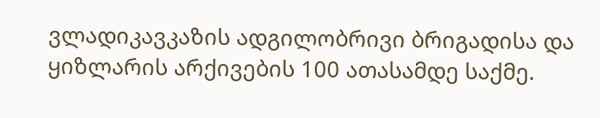ვლადიკავკაზის ადგილობრივი ბრიგადისა და ყიზლარის არქივების 100 ათასამდე საქმე.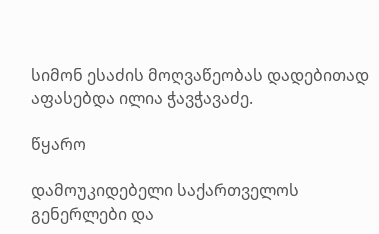სიმონ ესაძის მოღვაწეობას დადებითად აფასებდა ილია ჭავჭავაძე.

წყარო

დამოუკიდებელი საქართველოს გენერლები და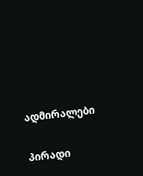ადმირალები

პირადი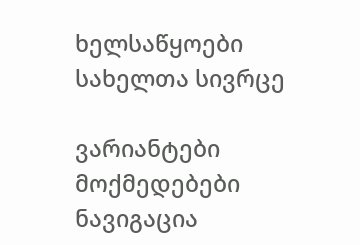ხელსაწყოები
სახელთა სივრცე

ვარიანტები
მოქმედებები
ნავიგაცია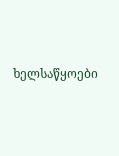ხელსაწყოები